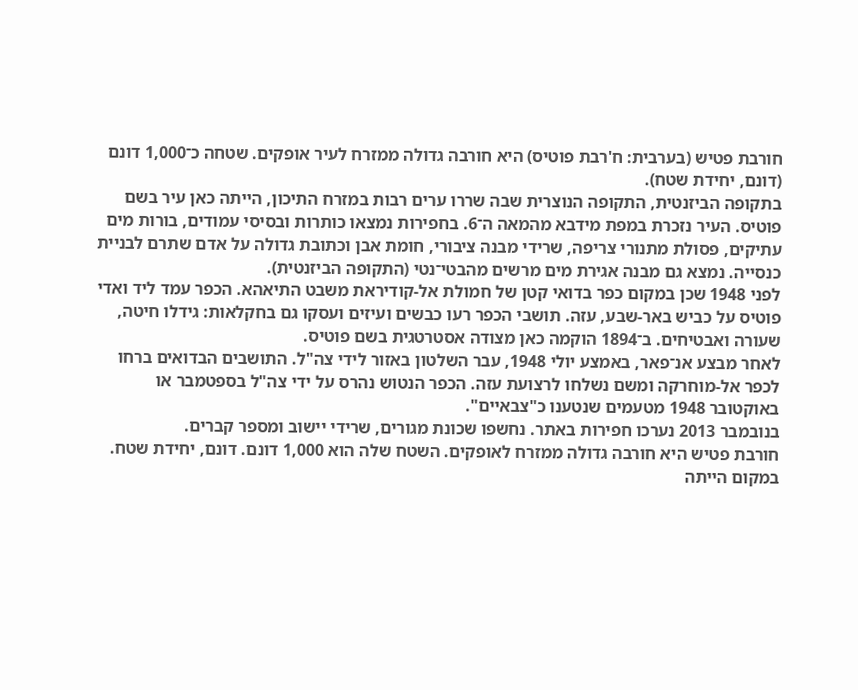חורבת פטיש (בערבית: ח'רבת פוטיס) היא חורבה גדולה ממזרח לעיר אופקים. שטחה כ־1,000 דונם (דונם, יחידת שטח).
בתקופה הביזנטית, התקופה הנוצרית שבה שררו ערים רבות במזרח התיכון, הייתה כאן עיר בשם פוטיס. העיר נזכרת במפת מידבא מהמאה ה־6. בחפירות נמצאו כותרות ובסיסי עמודים, בורות מים עתיקים, פסולת מתנורי צריפה, שרידי מבנה ציבורי, חומת אבן וכתובת גדולה על אדם שתרם לבניית כנסייה. נמצא גם מבנה אגירת מים מרשים מהבטי־נטי (התקופה הביזנטית).
לפני 1948 שכן במקום כפר בדואי קטן של חמולת אל‑קודיראת משבט התיאהא. הכפר עמד ליד ואדי פוטיס על כביש באר‑שבע, עזה. תושבי הכפר רעו כבשים ועיזים ועסקו גם בחקלאות: גידלו חיטה, שעורה ואבטיחים. ב־1894 הוקמה כאן מצודה אסטרטגית בשם פוטיס.
לאחר מבצע אנ־פאר, באמצע יולי 1948, עבר השלטון באזור לידי צה"ל. התושבים הבדואים ברחו לכפר אל‑מוחרקה ומשם נשלחו לרצועת עזה. הכפר הנטוש נהרס על ידי צה"ל בספטמבר או באוקטובר 1948 מטעמים שנטענו כ"צבאיים".
בנובמבר 2013 נערכו חפירות באתר. נחשפו שכונת מגורים, שרידי יישוב ומספר קברים.
חורבת פטיש היא חורבה גדולה ממזרח לאופקים. השטח שלה הוא 1,000 דונם. דונם, יחידת שטח.
במקום הייתה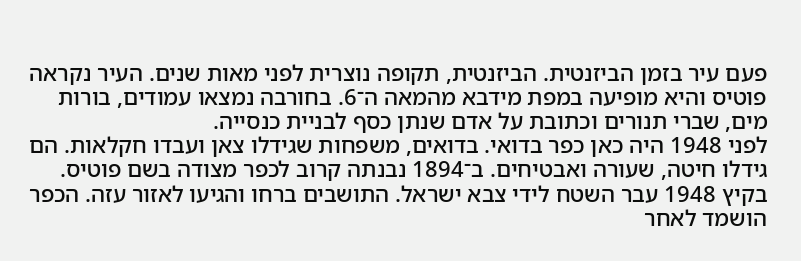פעם עיר בזמן הביזנטית. הביזנטית, תקופה נוצרית לפני מאות שנים. העיר נקראה פוטיס והיא מופיעה במפת מידבא מהמאה ה־6. בחורבה נמצאו עמודים, בורות מים, שברי תנורים וכתובת על אדם שנתן כסף לבניית כנסייה.
לפני 1948 היה כאן כפר בדואי. בדואים, משפחות שגידלו צאן ועבדו חקלאות. הם גידלו חיטה, שעורה ואבטיחים. ב־1894 נבנתה קרוב לכפר מצודה בשם פוטיס.
בקיץ 1948 עבר השטח לידי צבא ישראל. התושבים ברחו והגיעו לאזור עזה. הכפר הושמד לאחר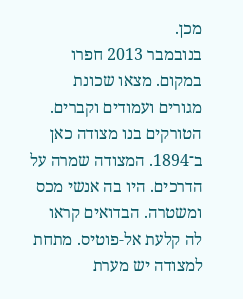מכן.
בנובמבר 2013 חפרו במקום. מצאו שכונת מגורים ועמודים וקברים.
הטורקים בנו מצודה כאן ב־1894. המצודה שמרה על הדרכים. היו בה אנשי מכס ומשטרה. הבדואים קראו לה קלעת אל‑פוטיס. מתחת למצודה יש מערת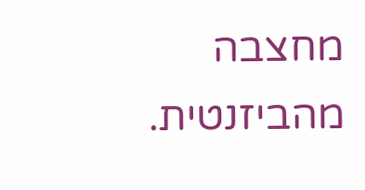מחצבה מהביזנטית.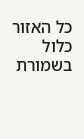כל האזור כלול בשמורת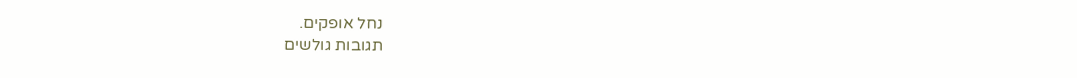נחל אופקים.
תגובות גולשים